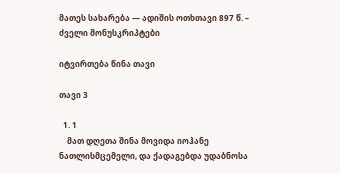მათეს სახარება — ადიშის ოთხთავი 897 წ. – ძველი მონუსკრიპტები

იტვირთება წინა თავი

თავი 3

  1. 1
    მათ დღეთა შინა მოვიდა იოჰანე ნათლისმცემელი, და ქადაგებდა უდაბნოსა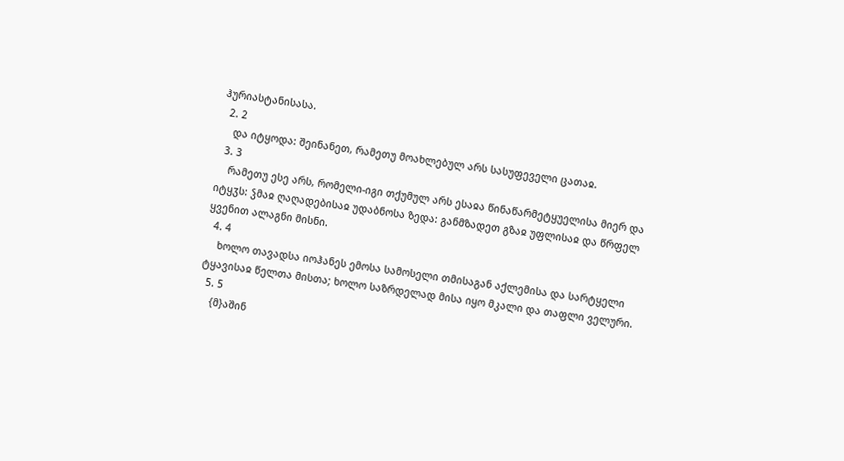ჰურიასტანისასა.
  2. 2
    და იტყოდა: შეინანეთ, რამეთუ მოახლებულ არს სასუფეველი ცათაჲ.
  3. 3
    რამეთუ ესე არს, რომელი-იგი თქუმულ არს ესაჲა წინაწარმეტყუელისა მიერ და იტყჳს: ჴმაჲ ღაღადებისაჲ უდაბნოსა ზედა: განმზადეთ გზაჲ უფლისაჲ და წრფელ ყვენით ალაგნი მისნი.
  4. 4
    ხოლო თავადსა იოჰანეს ემოსა სამოსელი თმისაგან აქლემისა და სარტყელი ტყავისაჲ წელთა მისთა; ხოლო საზრდელად მისა იყო მკალი და თაფლი ველური.
  5. 5
    {მ}აშინ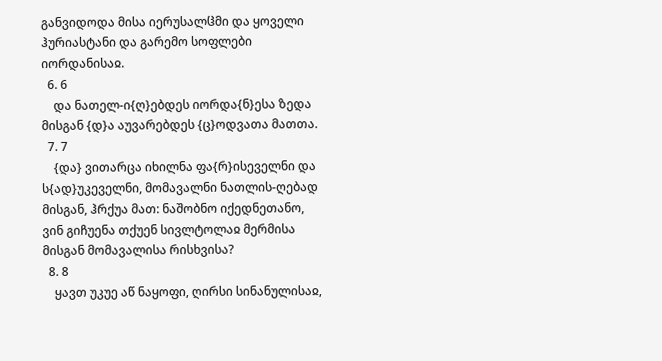განვიდოდა მისა იერუსალჱმი და ყოველი ჰურიასტანი და გარემო სოფლები იორდანისაჲ.
  6. 6
    და ნათელ-ი{ღ}ებდეს იორდა{ნ}ესა ზედა მისგან {დ}ა აუვარებდეს {ც}ოდვათა მათთა.
  7. 7
    {და} ვითარცა იხილნა ფა{რ}ისეველნი და ს{ად}უკეველნი, მომავალნი ნათლის-ღებად მისგან, ჰრქუა მათ: ნაშობნო იქედნეთანო, ვინ გიჩუენა თქუენ სივლტოლაჲ მერმისა მისგან მომავალისა რისხვისა?
  8. 8
    ყავთ უკუე აწ ნაყოფი, ღირსი სინანულისაჲ,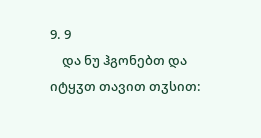9. 9
    და ნუ ჰგონებთ და იტყჳთ თავით თჳსით: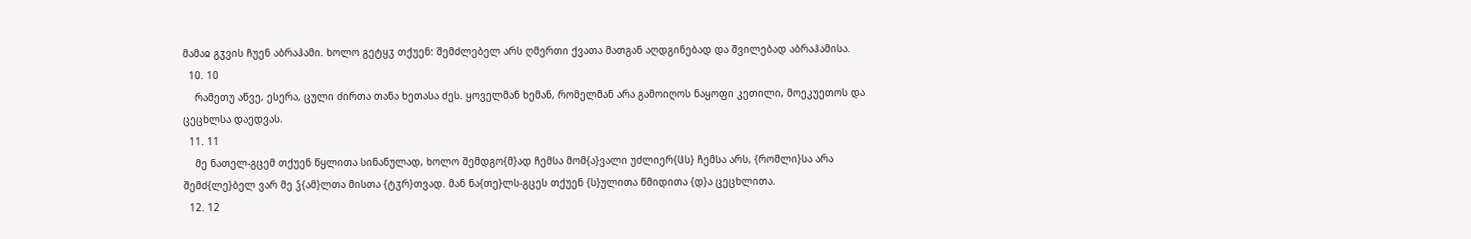მამაჲ გჳვის ჩუენ აბრაჰამი. ხოლო გეტყჳ თქუენ: შემძლებელ არს ღმერთი ქვათა მათგან აღდგინებად და შვილებად აბრაჰამისა.
  10. 10
    რამეთუ აწვე, ესერა, ცული ძირთა თანა ხეთასა ძეს. ყოველმან ხემან, რომელმან არა გამოიღოს ნაყოფი კეთილი, მოეკუეთოს და ცეცხლსა დაედვას.
  11. 11
    მე ნათელ-გცემ თქუენ წყლითა სინანულად, ხოლო შემდგო{მ}ად ჩემსა მომ{ა}ვალი უძლიერ{ჱს} ჩემსა არს, {რომლი}სა არა შემძ{ლე}ბელ ვარ მე ჴ{ამ}ლთა მისთა {ტჳრ}თვად. მან ნა{თე}ლს-გცეს თქუენ {ს}ულითა წმიდითა {დ}ა ცეცხლითა.
  12. 12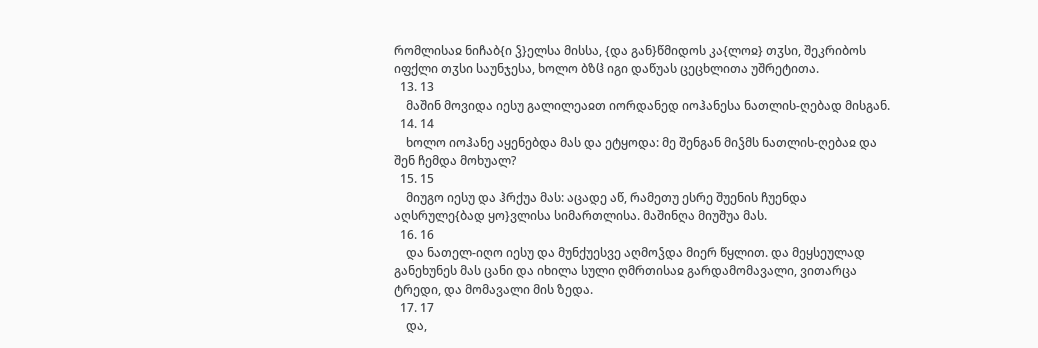რომლისაჲ ნიჩაბ{ი ჴ}ელსა მისსა, {და გან}წმიდოს კა{ლოჲ} თჳსი, შეკრიბოს იფქლი თჳსი საუნჯესა, ხოლო ბზჱ იგი დაწუას ცეცხლითა უშრეტითა.
  13. 13
    მაშინ მოვიდა იესუ გალილეაჲთ იორდანედ იოჰანესა ნათლის-ღებად მისგან.
  14. 14
    ხოლო იოჰანე აყენებდა მას და ეტყოდა: მე შენგან მიჴმს ნათლის-ღებაჲ და შენ ჩემდა მოხუალ?
  15. 15
    მიუგო იესუ და ჰრქუა მას: აცადე აწ, რამეთუ ესრე შუენის ჩუენდა აღსრულე{ბად ყო}ვლისა სიმართლისა. მაშინღა მიუშუა მას.
  16. 16
    და ნათელ-იღო იესუ და მუნქუესვე აღმოჴდა მიერ წყლით. და მეყსეულად განეხუნეს მას ცანი და იხილა სული ღმრთისაჲ გარდამომავალი, ვითარცა ტრედი, და მომავალი მის ზედა.
  17. 17
    და,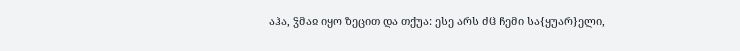აჰა, ჴმაჲ იყო ზეცით და თქუა: ესე არს ძჱ ჩემი სა{ყუარ}ელი,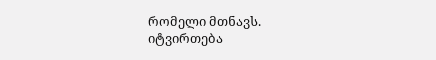რომელი მთნავს.
იტვირთება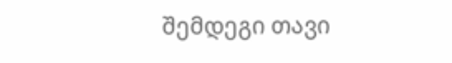შემდეგი თავი